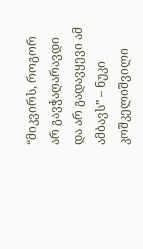“მიკვირს, როგორ არ გავჭაღარავდი და არ გადავყევი ამ ამბავს” – ნუკი კოშკელიშვილი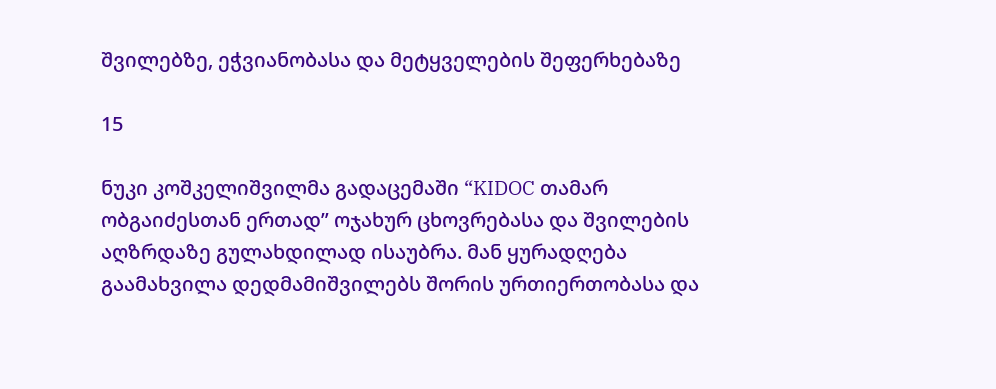შვილებზე, ეჭვიანობასა და მეტყველების შეფერხებაზე

15

ნუკი კოშკელიშვილმა გადაცემაში “KIDOC თამარ ობგაიძესთან ერთად” ოჯახურ ცხოვრებასა და შვილების აღზრდაზე გულახდილად ისაუბრა. მან ყურადღება გაამახვილა დედმამიშვილებს შორის ურთიერთობასა და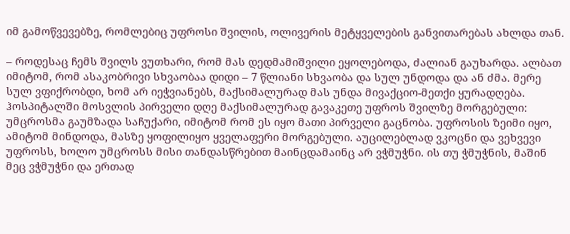იმ გამოწვევებზე, რომლებიც უფროსი შვილის, ოლივერის მეტყველების განვითარებას ახლდა თან.

– როდესაც ჩემს შვილს ვუთხარი, რომ მას დედმამიშვილი ეყოლებოდა, ძალიან გაუხარდა. ალბათ იმიტომ, რომ ასაკობრივი სხვაობაა დიდი – 7 წლიანი სხვაობა და სულ უნდოდა და ან ძმა. მერე სულ ვფიქრობდი, ხომ არ იეჭვიანებს, მაქსიმალურად მას უნდა მივაქციო-მეთქი ყურადღება. ჰოსპიტალში მოსვლის პირველი დღე მაქსიმალურად გავაკეთე უფროს შვილზე მორგებული: უმცროსმა გაუმზადა საჩუქარი, იმიტომ რომ ეს იყო მათი პირველი გაცნობა. უფროსის ზეიმი იყო, ამიტომ მინდოდა, მასზე ყოფილიყო ყველაფერი მორგებული. აუცილებლად ვკოცნი და ვეხვევი უფროსს, ხოლო უმცროსს მისი თანდასწრებით მაინცდამაინც არ ვჭმუჭნი. ის თუ ჭმუჭნის, მაშინ მეც ვჭმუჭნი და ერთად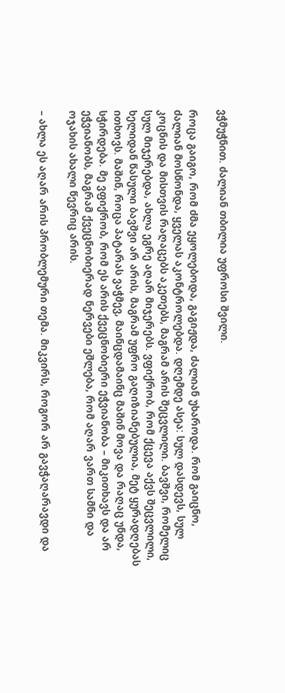ვჭმუჭნით. ძალიან თბილია უფროსი შვილი.

როცა გაიგო, რომ ძმა ეყოლებოდა, გაგიჟდა, ძალიან უხაროდა. რომ გაიცნო, ძალიან მოსწონდა, ყველას აკონტროლებდა. დღემდე ასეა: სულ დასდევს, სულ კოცნის და მისთვის რაღაცებს აკეთებს, მაგრამ არის შეცვლილი. ბავშვი, რომელიც სულ მიჯერებდა, ახლა ეგრე აღარ მიჯერებს. ვფიქრობ, რომ ქცევა აქვს შეცვლილი, ხელიდან წასული ბავშვი არ არის, მაგრამ უფრო გაღიზიანებულია, მეტ ყურადღებას ითხოვს. მაშინ, როცა პატარას ვაჭმევ, მაინცდამაინც მაშინ მოვა და რაღაც უნდა, სჭირდება. მე ვფიქრობ, რომ ეს არის ქვეცნობიერი ეჭვიანობა – მიკითხავს და არ ეჭვიანობს, მაგრამ ქვეცნობიერად ნერვები ეშლება, რომ აღარ ვართ სამნი და ოჯახის ახალი წევრიც არის.

– ახლა ეს აღარ არის პრობლემური თემა. მიკვირს, როგორ არ გავჭაღარავდი და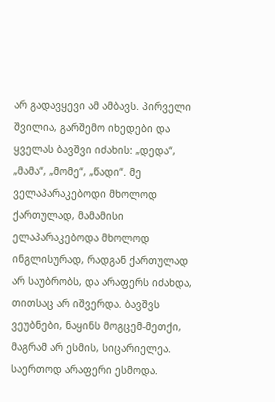არ გადავყევი ამ ამბავს. პირველი შვილია, გარშემო იხედები და ყველას ბავშვი იძახის: „დედა“, „მამა“, „მომე“, „წადი“. მე ველაპარაკებოდი მხოლოდ ქართულად, მამამისი ელაპარაკებოდა მხოლოდ ინგლისურად, რადგან ქართულად არ საუბრობს, და არაფერს იძახდა, თითსაც არ იშვერდა. ბავშვს ვეუბნები, ნაყინს მოგცემ-მეთქი, მაგრამ არ ესმის, სიცარიელეა. საერთოდ არაფერი ესმოდა.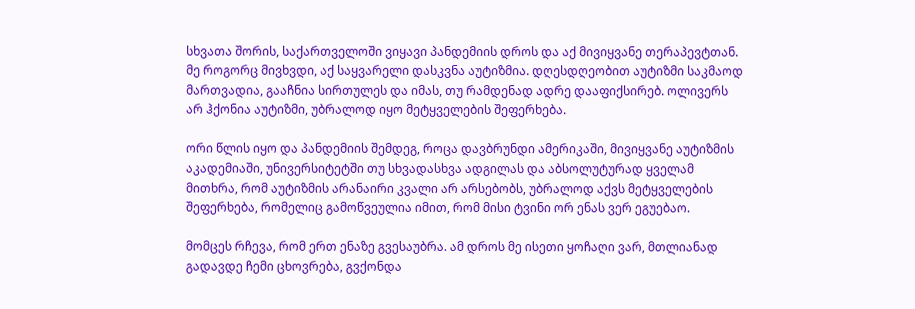სხვათა შორის, საქართველოში ვიყავი პანდემიის დროს და აქ მივიყვანე თერაპევტთან. მე როგორც მივხვდი, აქ საყვარელი დასკვნა აუტიზმია. დღესდღეობით აუტიზმი საკმაოდ მართვადია, გააჩნია სირთულეს და იმას, თუ რამდენად ადრე დააფიქსირებ. ოლივერს არ ჰქონია აუტიზმი, უბრალოდ იყო მეტყველების შეფერხება.

ორი წლის იყო და პანდემიის შემდეგ, როცა დავბრუნდი ამერიკაში, მივიყვანე აუტიზმის აკადემიაში, უნივერსიტეტში თუ სხვადასხვა ადგილას და აბსოლუტურად ყველამ მითხრა, რომ აუტიზმის არანაირი კვალი არ არსებობს, უბრალოდ აქვს მეტყველების შეფერხება, რომელიც გამოწვეულია იმით, რომ მისი ტვინი ორ ენას ვერ ეგუებაო.

მომცეს რჩევა, რომ ერთ ენაზე გვესაუბრა. ამ დროს მე ისეთი ყოჩაღი ვარ, მთლიანად გადავდე ჩემი ცხოვრება, გვქონდა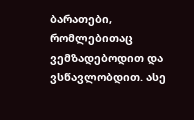ბარათები, რომლებითაც ვემზადებოდით და ვსწავლობდით. ასე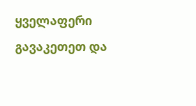ყველაფერი გავაკეთეთ და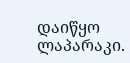დაიწყო ლაპარაკი.